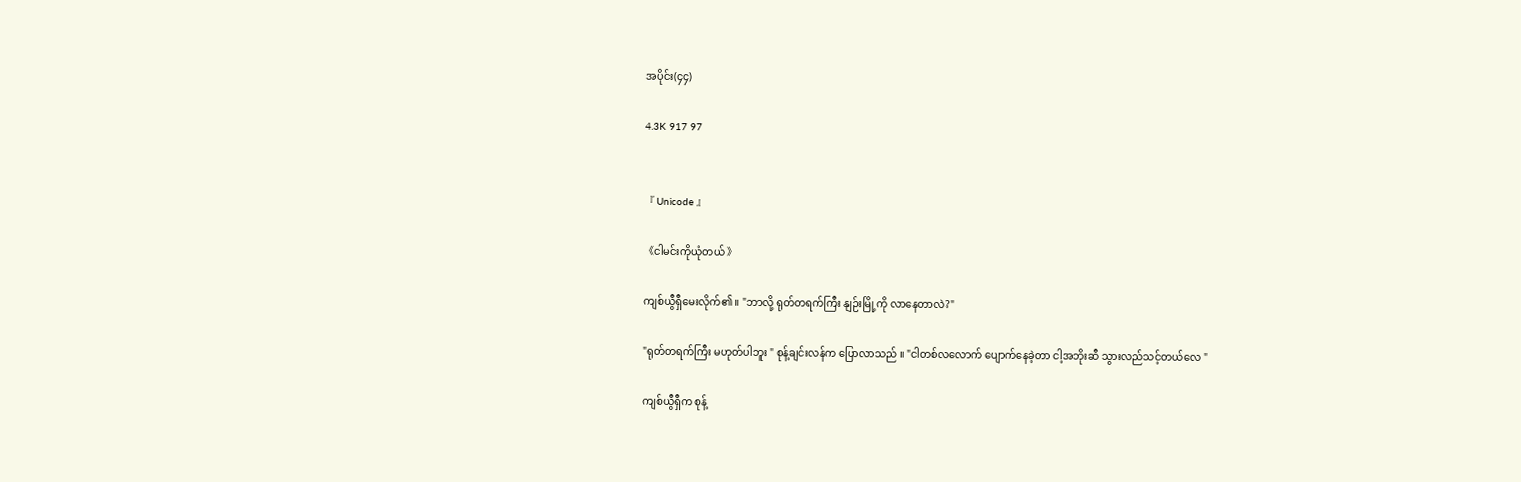အပိုင်း(၄၄)

4.3K 917 97


『 Unicode 』

《ငါမင်းကိုယုံတယ် 》

ကျစ်ယွီရှီမေးလိုက်၏ ။ "ဘာလို့ ရုတ်တရက်ကြီး နျဉ်းမြို့ကို လာနေတာလဲ?"

"ရုတ်တရက်ကြီး မဟုတ်ပါဘူး " စုန့်ချင်းလန်က ပြောလာသည် ။ "ငါတစ်လလောက် ပျောက်နေခဲ့တာ ငါ့အဘိုးဆီ သွားလည်သင့်တယ်လေ "

ကျစ်ယွီရှီက စုန့်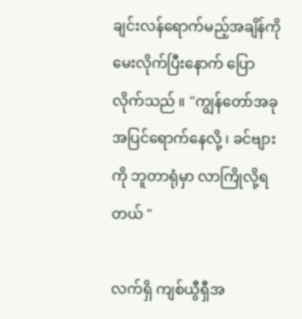ချင်းလန်ရောက်မည့်အချိန်ကို မေးလိုက်ပြီးနောက် ပြောလိုက်သည် ။ "ကျွန်တော်အခုအပြင်ရောက်နေလို့ ၊ ခင်ဗျားကို ဘူတာရုံမှာ လာကြိုလို့ရတယ် "

လက်ရှိ ကျစ်ယွီရှီအ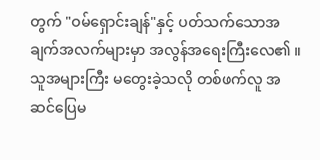တွက် "ဝမ်ရှောင်းချန်"နှင့် ပတ်သက်သောအချက်အလက်များမှာ အလွန်အရေးကြီးလေ၏ ။ သူအများကြီး မတွေးခဲ့သလို တစ်ဖက်လူ အဆင်ပြေမ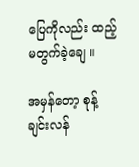ပြေကိုလည်း ထည့်မတွက်ခဲ့ချေ ။

အမှန်တော့ စုန့်ချင်းလန်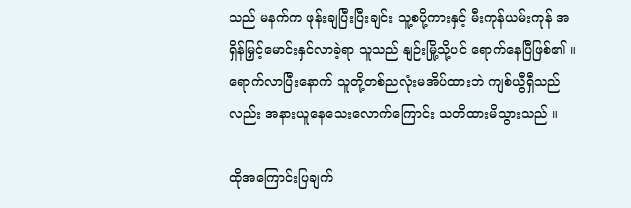သည် မနက်က ဖုန်းချပြီးပြီးချင်း သူ့စပို့ကားနှင့် မီးကုန်ယမ်းကုန် အရှိန်မြှင့်မောင်းနှင်လာခဲ့ရာ သူသည် နျဉ်းမြို့သို့ပင် ရောက်နေပြီဖြစ်၏ ။ ရောက်လာပြီးနောက် သူတို့တစ်ညလုံးမအိပ်ထားဘဲ ကျစ်ယွီရှီသည်လည်း အနား‌ယူနေသေးလောက်ကြောင်း သတိထားမိသွားသည် ။

ထိုအကြောင်းပြချက်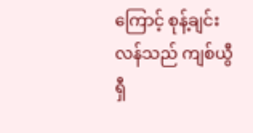ကြောင့် စုန့်ချင်းလန်သည် ကျစ်ယွီရှီ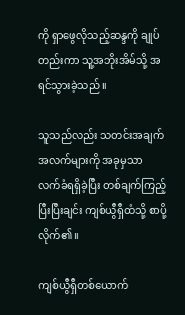ကို ရှာဖွေလိုသည့်ဆန္ဒကို ချုပ်တည်းကာ သူ့အဘိုးအိမ်သို့ အရင်သွားခဲ့သည် ။

သူသည်လည်း သတင်းအချက်အလက်များကို အခုမှသာ လက်ခံရရှိခဲ့ပြီး တစ်ချက်ကြည့်ပြီးပြီးချင်း ကျစ်ယွီရှီထံသို့ စာပို့လိုက်၏ ။

ကျစ်ယွီရှီတစ်ယောက်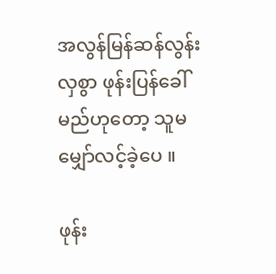အလွန်မြန်ဆန်လွန်းလှစွာ ဖုန်းပြန်ခေါ်မည်ဟုတော့ သူမမျှော်လင့်ခဲ့ပေ ။

ဖုန်း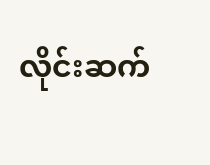လိုင်းဆက်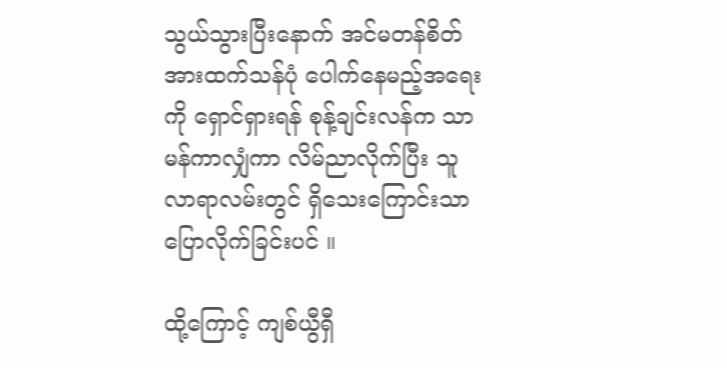သွယ်သွားပြီးနောက် အင်မတန်စိတ်အားထက်သန်ပုံ ပေါက်နေမည့်အရေးကို ရှောင်ရှားရန် စုန့်ချင်းလန်က သာမန်ကာလျှံကာ လိမ်ညာလိုက်ပြီး သူလာရာလမ်းတွင် ရှိသေးကြောင်းသာ ပြောလိုက်ခြင်းပင် ။

ထို့ကြောင့် ကျစ်ယွီရှီ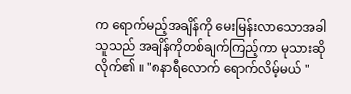က ရောက်မည့်အချိန်ကို မေးမြန်းလာသောအခါ သူသည် အချိန်ကိုတစ်ချက်ကြည့်ကာ မုသားဆိုလိုက်၏ ။ "၈နာရီလောက် ရောက်လိမ့်မယ် "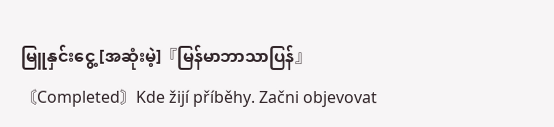မြူနှင်းငွေ့ [အဆုံးမဲ့]『မြန်မာဘာသာပြန်』〘Completed〙Kde žijí příběhy. Začni objevovat